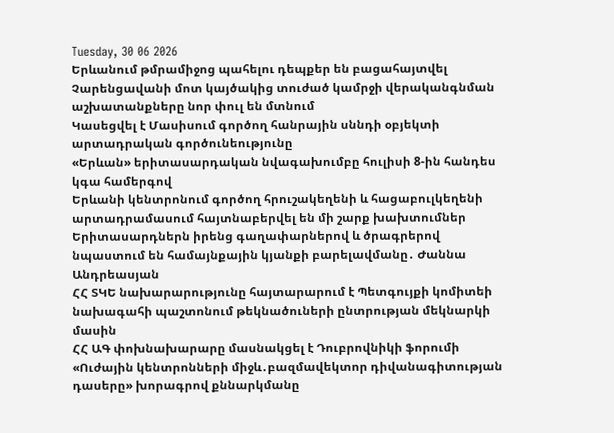Tuesday, 30 06 2026
Երևանում թմրամիջոց պահելու դեպքեր են բացահայտվել
Չարենցավանի մոտ կայծակից տուժած կամրջի վերականգնման աշխատանքները նոր փուլ են մտնում
Կասեցվել է Մասիսում գործող հանրային սննդի օբյեկտի արտադրական գործունեությունը
«Երևան» երիտասարդական նվագախումբը հուլիսի 8-ին հանդես կգա համերգով
Երևանի կենտրոնում գործող հրուշակեղենի և հացաբուլկեղենի արտադրամասում հայտնաբերվել են մի շարք խախտումներ
Երիտասարդներն իրենց գաղափարներով և ծրագրերով նպաստում են համայնքային կյանքի բարելավմանը․ Ժաննա Անդրեասյան
ՀՀ ՏԿԵ նախարարությունը հայտարարում է Պետգույքի կոմիտեի նախագահի պաշտոնում թեկնածուների ընտրության մեկնարկի մասին
ՀՀ ԱԳ փոխնախարարը մասնակցել է Դուբրովնիկի ֆորումի «Ուժային կենտրոնների միջև․բազմավեկտոր դիվանագիտության դասերը» խորագրով քննարկմանը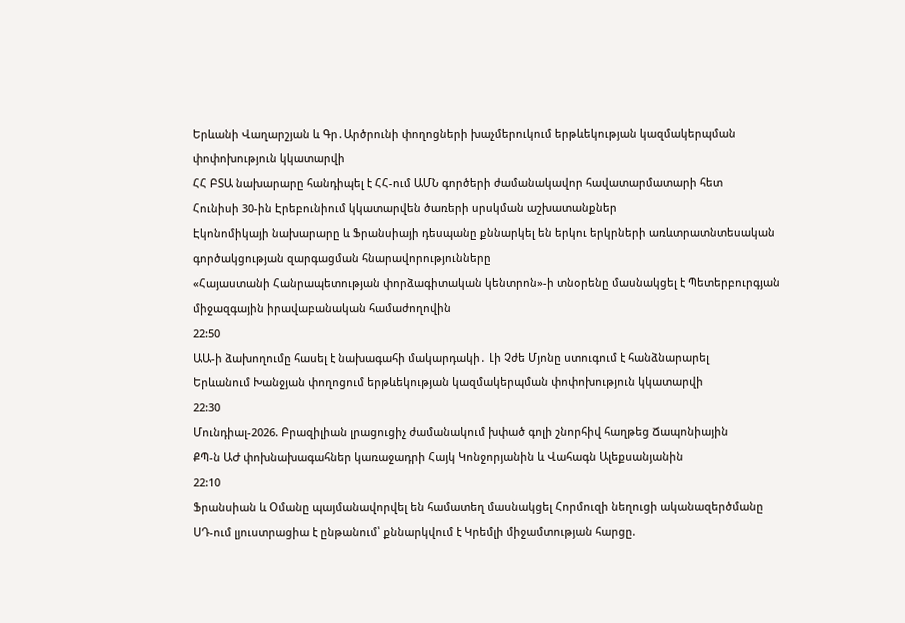Երևանի Վաղարշյան և Գր․Արծրունի փողոցների խաչմերուկում երթևեկության կազմակերպման փոփոխություն կկատարվի
ՀՀ ԲՏԱ նախարարը հանդիպել է ՀՀ-ում ԱՄՆ գործերի ժամանակավոր հավատարմատարի հետ
Հունիսի 30-ին Էրեբունիում կկատարվեն ծառերի սրսկման աշխատանքներ
Էկոնոմիկայի նախարարը և Ֆրանսիայի դեսպանը քննարկել են երկու երկրների առևտրատնտեսական գործակցության զարգացման հնարավորությունները
«Հայաստանի Հանրապետության փորձագիտական կենտրոն»-ի տնօրենը մասնակցել է Պետերբուրգյան միջազգային իրավաբանական համաժողովին
22:50
ԱԱ-ի ձախողումը հասել է նախագահի մակարդակի․ Լի Չժե Մյոնը ստուգում է հանձնարարել
Երևանում Խանջյան փողոցում երթևեկության կազմակերպման փոփոխություն կկատարվի
22:30
Մունդիալ-2026. Բրազիլիան լրացուցիչ ժամանակում խփած գոլի շնորհիվ հաղթեց Ճապոնիային
ՔՊ-ն ԱԺ փոխնախագահներ կառաջադրի Հայկ Կոնջորյանին և Վահագն Ալեքսանյանին
22:10
Ֆրանսիան և Օմանը պայմանավորվել են համատեղ մասնակցել Հորմուզի նեղուցի ականազերծմանը
ՍԴ-ում լյուստրացիա է ընթանում՝ քննարկվում է Կրեմլի միջամտության հարցը.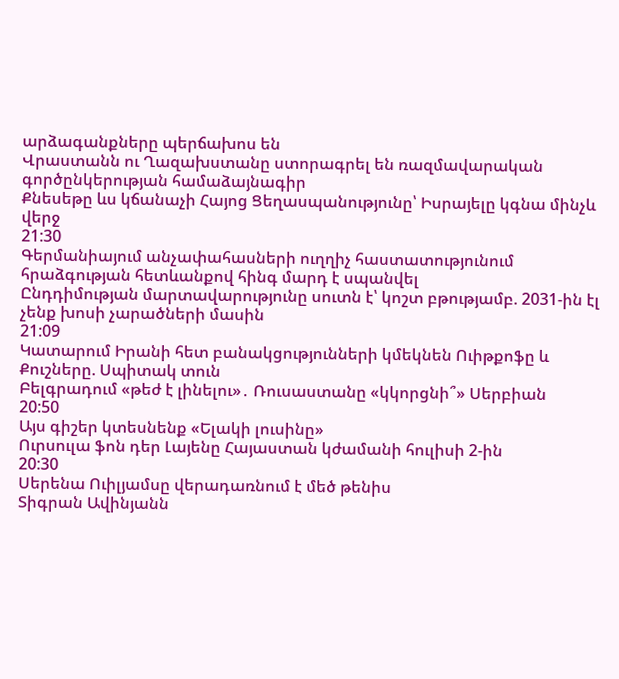արձագանքները պերճախոս են
Վրաստանն ու Ղազախստանը ստորագրել են ռազմավարական գործընկերության համաձայնագիր
Քնեսեթը ևս կճանաչի Հայոց Ցեղասպանությունը՝ Իսրայելը կգնա մինչև վերջ
21:30
Գերմանիայում անչափահասների ուղղիչ հաստատությունում հրաձգության հետևանքով հինգ մարդ է սպանվել
Ընդդիմության մարտավարությունը սուտն է՝ կոշտ բթությամբ. 2031-ին էլ չենք խոսի չարածների մասին
21:09
Կատարում Իրանի հետ բանակցությունների կմեկնեն Ուիթքոֆը և Քուշները. Սպիտակ տուն
Բելգրադում «թեժ է լինելու»․ Ռուսաստանը «կկորցնի՞» Սերբիան
20:50
Այս գիշեր կտեսնենք «Ելակի լուսինը»
Ուրսուլա ֆոն դեր Լայենը Հայաստան կժամանի հուլիսի 2-ին
20:30
Սերենա Ուիլյամսը վերադառնում է մեծ թենիս
Տիգրան Ավինյանն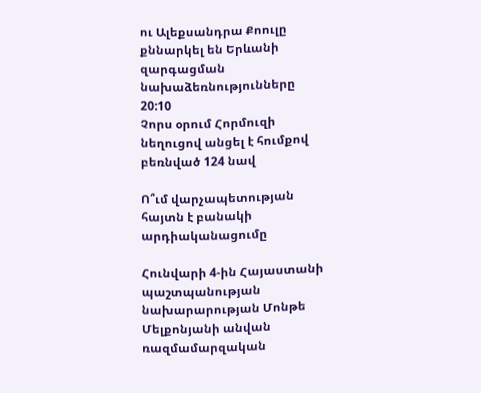ու Ալեքսանդրա Քոուլը քննարկել են Երևանի զարգացման նախաձեռնությունները
20:10
Չորս օրում Հորմուզի նեղուցով անցել է հումքով բեռնված 124 նավ

Ո՞ւմ վարչապետության հայտն է բանակի արդիականացումը

Հունվարի 4-ին Հայաստանի պաշտպանության նախարարության Մոնթե Մելքոնյանի անվան ռազմամարզական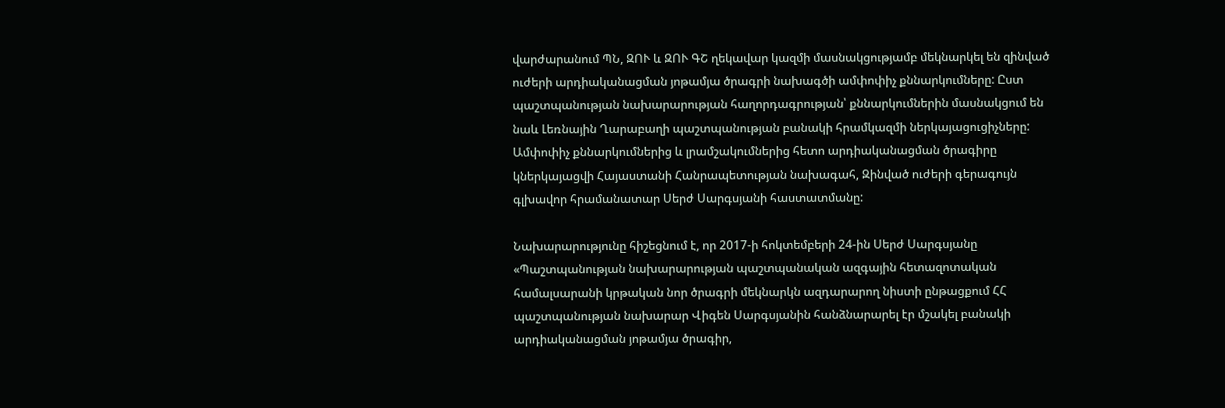վարժարանում ՊՆ, ԶՈՒ և ԶՈՒ ԳՇ ղեկավար կազմի մասնակցությամբ մեկնարկել են զինված ուժերի արդիականացման յոթամյա ծրագրի նախագծի ամփոփիչ քննարկումները: Ըստ պաշտպանության նախարարության հաղորդագրության՝ քննարկումներին մասնակցում են նաև Լեռնային Ղարաբաղի պաշտպանության բանակի հրամկազմի ներկայացուցիչները: Ամփոփիչ քննարկումներից և լրամշակումներից հետո արդիականացման ծրագիրը կներկայացվի Հայաստանի Հանրապետության նախագահ, Զինված ուժերի գերագույն գլխավոր հրամանատար Սերժ Սարգսյանի հաստատմանը:

Նախարարությունը հիշեցնում է, որ 2017-ի հոկտեմբերի 24-ին Սերժ Սարգսյանը «Պաշտպանության նախարարության պաշտպանական ազգային հետազոտական համալսարանի կրթական նոր ծրագրի մեկնարկն ազդարարող նիստի ընթացքում ՀՀ պաշտպանության նախարար Վիգեն Սարգսյանին հանձնարարել էր մշակել բանակի արդիականացման յոթամյա ծրագիր,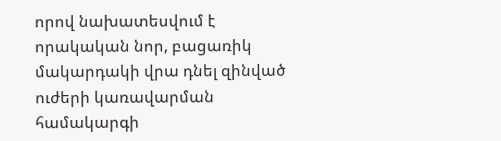որով նախատեսվում է որակական նոր, բացառիկ մակարդակի վրա դնել զինված ուժերի կառավարման համակարգի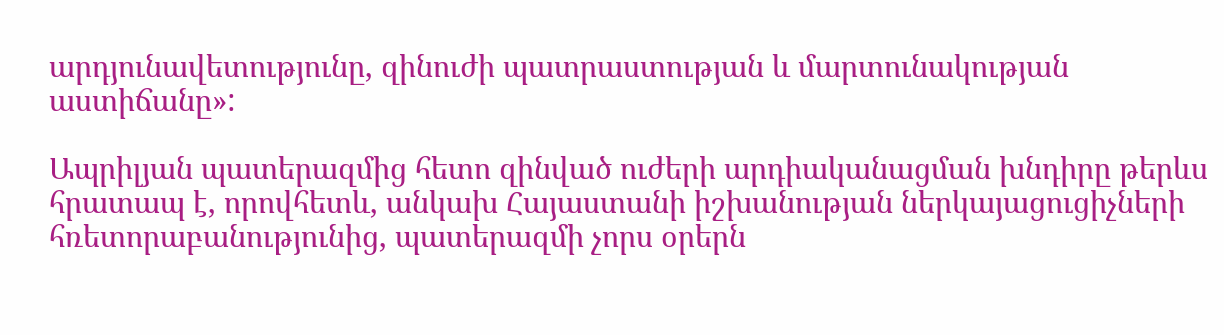արդյունավետությունը, զինուժի պատրաստության և մարտունակության աստիճանը»:

Ապրիլյան պատերազմից հետո զինված ուժերի արդիականացման խնդիրը թերևս հրատապ է, որովհետև, անկախ Հայաստանի իշխանության ներկայացուցիչների հռետորաբանությունից, պատերազմի չորս օրերն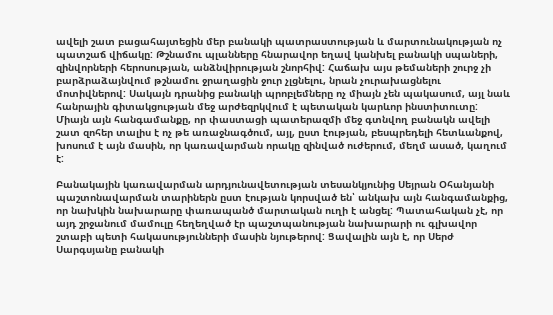ավելի շատ բացահայտեցին մեր բանակի պատրաստության և մարտունակության ոչ պատշաճ վիճակը: Թշնամու պլանները հնարավոր եղավ կանխել բանակի սպաների, զինվորների հերոսության, անձնվիրության շնորհիվ: Հաճախ այս թեմաների շուրջ չի բարձրաձայնվում թշնամու ջրաղացին ջուր չլցնելու, նրան չուրախացնելու մոտիվներով: Սակայն դրանից բանակի պրոբլեմները ոչ միայն չեն պակասում, այլ նաև հանրային գիտակցության մեջ արժեզրկվում է պետական կարևոր ինստիտուտը: Միայն այն հանգամանքը, որ փաստացի պատերազմի մեջ գտնվող բանակն ավելի շատ զոհեր տալիս է ոչ թե առաջնագծում, այլ, ըստ էության, բեսպրեդելի հետևանքով, խոսում է այն մասին, որ կառավարման որակը զինված ուժերում, մեղմ ասած, կաղում է:

Բանակային կառավարման արդյունավետության տեսանկյունից Սեյրան Օհանյանի պաշտոնավարման տարիներն ըստ էության կորսված են՝ անկախ այն հանգամանքից, որ նախկին նախարարը փառապանծ մարտական ուղի է անցել: Պատահական չէ, որ այդ շրջանում մամուլը հեղեղված էր պաշտպանության նախարարի ու գլխավոր շտաբի պետի հակասությունների մասին նյութերով: Ցավալին այն է, որ Սերժ Սարգսյանը բանակի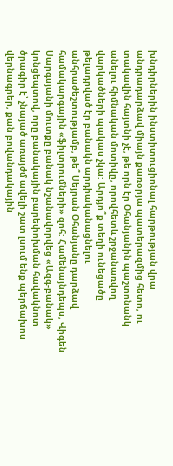խնդիրներին ինստիտուցիոնալ հարթության վրա անդրադարձավ միայն քառօրյա պատերազմից հետո, ու տակավին հայտնի չէ, թե որն էր Օհանյանին պաշտոնանկ անելու հիմնական մոտիվը, որովհետև շրջանառվող վարկածների պակաս չկա: Արդյո՞ք տեղի ունեցածը թելադրված էր բանակն արդիականացնելու անհրաժեշտությամբ, թե՞ Սեյրան Օհանյանը դարձավ համակարգային «ֆիլտրումների» զոհ: Համենայնդեպս, Վիգեն Սարգսյանի մուտքը բանակ նշանավորվեց «Ազգ-բանակ» կոնցեպտով, որը բանակային բարեփոխման հավակնոտ ծրագիր է՝ չնայած առայժմ ավելի շատ լսում ենք պերճախոս վերնագրեր, քան բովանդակային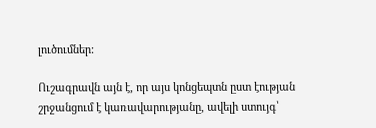լուծումներ:

Ուշագրավն այն է, որ այս կոնցեպտն ըստ էության շրջանցում է կառավարությանը, ավելի ստույգ՝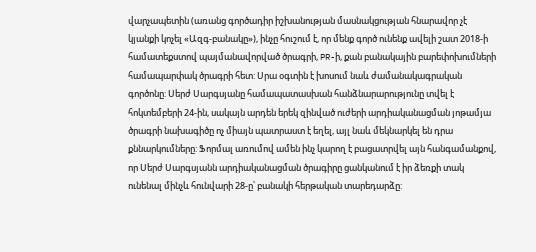վարչապետին (առանց գործադիր իշխանության մասնակցության հնարավոր չէ կյանքի կոչել «Ազգ-բանակը»), ինչը հուշում է, որ մենք գործ ունենք ավելի շատ 2018-ի համատեքստով պայմանավորված ծրագրի, PR-ի, քան բանակային բարեփոխումների համապարփակ ծրագրի հետ: Սրա օգտին է խոսում նաև ժամանակագրական գործոնը: Սերժ Սարգսյանը համապատասխան հանձնարարությունը տվել է հոկտեմբերի 24-ին, սակայն արդեն երեկ զինված ուժերի արդիականացման յոթամյա ծրագրի նախագիծը ոչ միայն պատրաստ է եղել, այլ նաև մեկնարկել են դրա քննարկումները: Ֆորմալ առումով ամեն ինչ կարող է բացատրվել այն հանգամանքով, որ Սերժ Սարգսյանն արդիականացման ծրագիրը ցանկանում է իր ձեռքի տակ ունենալ մինչև հունվարի 28-ը՝ բանակի հերթական տարեդարձը: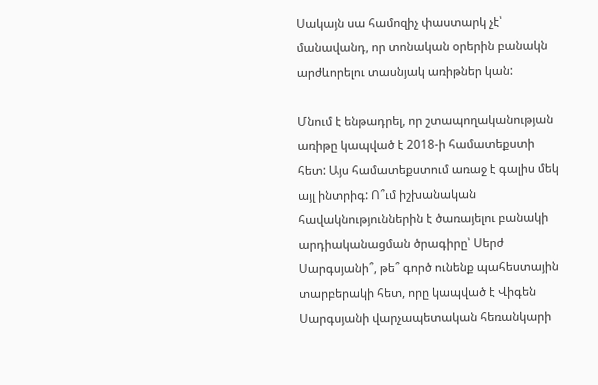Սակայն սա համոզիչ փաստարկ չէ՝ մանավանդ, որ տոնական օրերին բանակն արժևորելու տասնյակ առիթներ կան:

Մնում է ենթադրել, որ շտապողականության առիթը կապված է 2018-ի համատեքստի հետ: Այս համատեքստում առաջ է գալիս մեկ այլ ինտրիգ: Ո՞ւմ իշխանական հավակնություններին է ծառայելու բանակի արդիականացման ծրագիրը՝ Սերժ Սարգսյանի՞, թե՞ գործ ունենք պահեստային տարբերակի հետ, որը կապված է Վիգեն Սարգսյանի վարչապետական հեռանկարի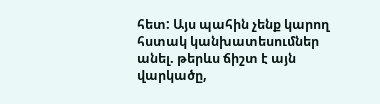հետ: Այս պահին չենք կարող հստակ կանխատեսումներ անել. թերևս ճիշտ է այն վարկածը,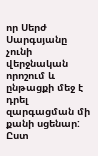որ Սերժ Սարգսյանը չունի վերջնական որոշում և ընթացքի մեջ է դրել զարգացման մի քանի սցենար: Ըստ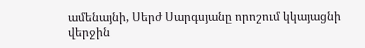ամենայնի, Սերժ Սարգսյանը որոշում կկայացնի վերջին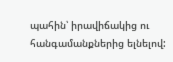պահին՝ իրավիճակից ու հանգամանքներից ելնելով: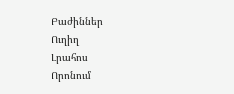Բաժիններ
Ուղիղ
Լրահոս
Որոնում